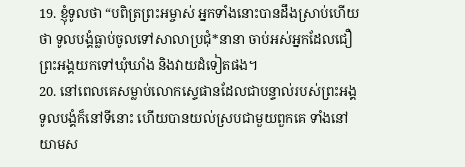19. ខ្ញុំទូលថា “បពិត្រព្រះអម្ចាស់ អ្នកទាំងនោះបានដឹងស្រាប់ហើយថា ទូលបង្គំធ្លាប់ចូលទៅសាលាប្រជុំ*នានា ចាប់អស់អ្នកដែលជឿព្រះអង្គយកទៅឃុំឃាំង និងវាយដំទៀតផង។
20. នៅពេលគេសម្លាប់លោកស្ទេផានដែលជាបន្ទាល់របស់ព្រះអង្គ ទូលបង្គំក៏នៅទីនោះ ហើយបានយល់ស្របជាមួយពួកគេ ទាំងនៅយាមស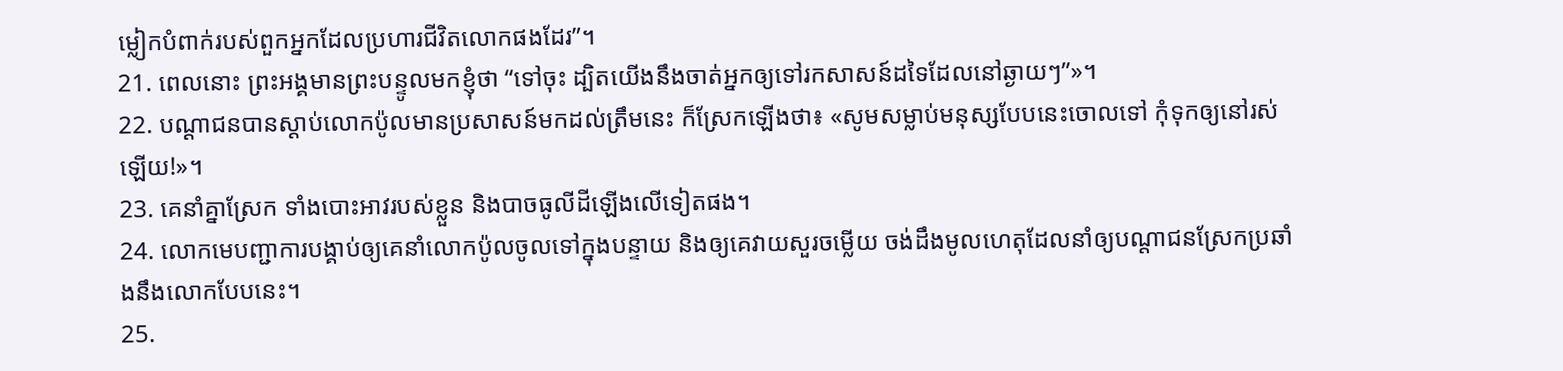ម្លៀកបំពាក់របស់ពួកអ្នកដែលប្រហារជីវិតលោកផងដែរ”។
21. ពេលនោះ ព្រះអង្គមានព្រះបន្ទូលមកខ្ញុំថា “ទៅចុះ ដ្បិតយើងនឹងចាត់អ្នកឲ្យទៅរកសាសន៍ដទៃដែលនៅឆ្ងាយៗ”»។
22. បណ្ដាជនបានស្ដាប់លោកប៉ូលមានប្រសាសន៍មកដល់ត្រឹមនេះ ក៏ស្រែកឡើងថា៖ «សូមសម្លាប់មនុស្សបែបនេះចោលទៅ កុំទុកឲ្យនៅរស់ឡើយ!»។
23. គេនាំគ្នាស្រែក ទាំងបោះអាវរបស់ខ្លួន និងបាចធូលីដីឡើងលើទៀតផង។
24. លោកមេបញ្ជាការបង្គាប់ឲ្យគេនាំលោកប៉ូលចូលទៅក្នុងបន្ទាយ និងឲ្យគេវាយសួរចម្លើយ ចង់ដឹងមូលហេតុដែលនាំឲ្យបណ្ដាជនស្រែកប្រឆាំងនឹងលោកបែបនេះ។
25.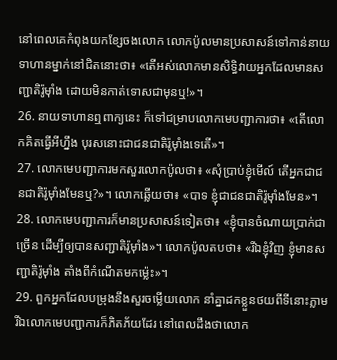នៅពេលគេកំពុងយកខ្សែចងលោក លោកប៉ូលមានប្រសាសន៍ទៅកាន់នាយទាហានម្នាក់នៅជិតនោះថា៖ «តើអស់លោកមានសិទ្ធិវាយអ្នកដែលមានសញ្ជាតិរ៉ូម៉ាំង ដោយមិនកាត់ទោសជាមុនឬ!»។
26. នាយទាហានឮពាក្យនេះ ក៏ទៅជម្រាបលោកមេបញ្ជាការថា៖ «តើលោកគិតធ្វើអីហ្នឹង បុរសនោះជាជនជាតិរ៉ូម៉ាំងទេតើ»។
27. លោកមេបញ្ជាការមកសួរលោកប៉ូលថា៖ «សុំប្រាប់ខ្ញុំមើល៍ តើអ្នកជាជនជាតិរ៉ូម៉ាំងមែនឬ?»។ លោកឆ្លើយថា៖ «បាទ ខ្ញុំជាជនជាតិរ៉ូម៉ាំងមែន»។
28. លោកមេបញ្ជាការក៏មានប្រសាសន៍ទៀតថា៖ «ខ្ញុំបានចំណាយប្រាក់ជាច្រើន ដើម្បីឲ្យបានសញ្ជាតិរ៉ូម៉ាំង»។ លោកប៉ូលតបថា៖ «រីឯខ្ញុំវិញ ខ្ញុំមានសញ្ជាតិរ៉ូម៉ាំង តាំងពីកំណើតមកម៉្លេះ»។
29. ពួកអ្នកដែលបម្រុងនឹងសួរចម្លើយលោក នាំគ្នាដកខ្លួនថយពីទីនោះភ្លាម រីឯលោកមេបញ្ជាការក៏ភិតភ័យដែរ នៅពេលដឹងថាលោក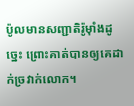ប៉ូលមានសញ្ជាតិរ៉ូម៉ាំងដូច្នេះ ព្រោះគាត់បានឲ្យគេដាក់ច្រវាក់លោក។